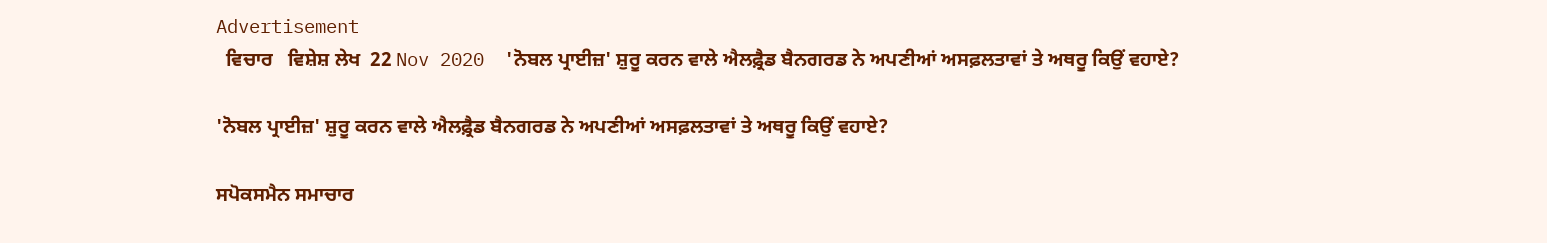Advertisement
  ਵਿਚਾਰ   ਵਿਸ਼ੇਸ਼ ਲੇਖ  22 Nov 2020  'ਨੋਬਲ ਪ੍ਰਾਈਜ਼' ਸ਼ੁਰੂ ਕਰਨ ਵਾਲੇ ਐਲਫ਼੍ਰੈਡ ਬੈਨਗਰਡ ਨੇ ਅਪਣੀਆਂ ਅਸਫ਼ਲਤਾਵਾਂ ਤੇ ਅਥਰੂ ਕਿਉਂ ਵਹਾਏ?

'ਨੋਬਲ ਪ੍ਰਾਈਜ਼' ਸ਼ੁਰੂ ਕਰਨ ਵਾਲੇ ਐਲਫ਼੍ਰੈਡ ਬੈਨਗਰਡ ਨੇ ਅਪਣੀਆਂ ਅਸਫ਼ਲਤਾਵਾਂ ਤੇ ਅਥਰੂ ਕਿਉਂ ਵਹਾਏ?

ਸਪੋਕਸਮੈਨ ਸਮਾਚਾਰ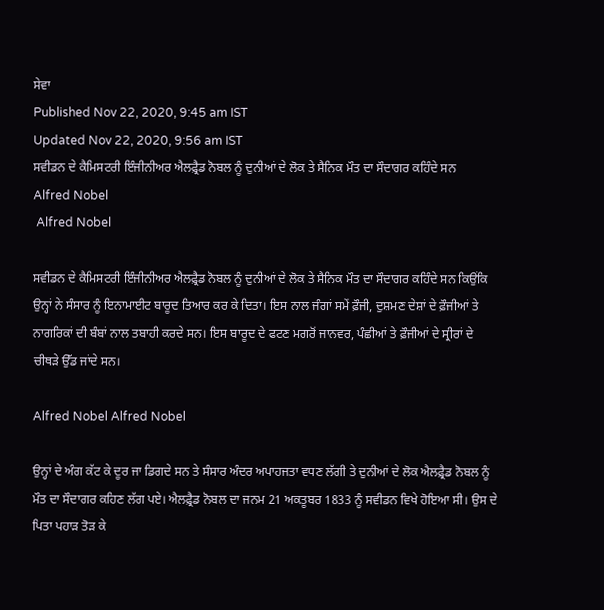ਸੇਵਾ
Published Nov 22, 2020, 9:45 am IST
Updated Nov 22, 2020, 9:56 am IST
ਸਵੀਡਨ ਦੇ ਕੈਮਿਸਟਰੀ ਇੰਜੀਨੀਅਰ ਐਲਫ਼੍ਰੈਡ ਨੋਬਲ ਨੂੰ ਦੁਨੀਆਂ ਦੇ ਲੋਕ ਤੇ ਸੈਨਿਕ ਮੌਤ ਦਾ ਸੌਦਾਗਰ ਕਹਿੰਦੇ ਸਨ
Alfred Nobel
 Alfred Nobel

ਸਵੀਡਨ ਦੇ ਕੈਮਿਸਟਰੀ ਇੰਜੀਨੀਅਰ ਐਲਫ਼੍ਰੈਡ ਨੋਬਲ ਨੂੰ ਦੁਨੀਆਂ ਦੇ ਲੋਕ ਤੇ ਸੈਨਿਕ ਮੌਤ ਦਾ ਸੌਦਾਗਰ ਕਹਿੰਦੇ ਸਨ ਕਿਉਂਕਿ ਉਨ੍ਹਾਂ ਨੇ ਸੰਸਾਰ ਨੂੰ ਇਨਾਮਾਈਟ ਬਾਰੂਦ ਤਿਆਰ ਕਰ ਕੇ ਦਿਤਾ। ਇਸ ਨਾਲ ਜੰਗਾਂ ਸਮੇਂ ਫ਼ੌਜੀ, ਦੁਸ਼ਮਣ ਦੇਸ਼ਾਂ ਦੇ ਫ਼ੌਜੀਆਂ ਤੇ ਨਾਗਰਿਕਾਂ ਦੀ ਬੰਬਾਂ ਨਾਲ ਤਬਾਹੀ ਕਰਦੇ ਸਨ। ਇਸ ਬਾਰੂਦ ਦੇ ਫਟਣ ਮਗਰੋਂ ਜਾਨਵਰ, ਪੰਛੀਆਂ ਤੇ ਫ਼ੌਜੀਆਂ ਦੇ ਸ੍ਰੀਰਾਂ ਦੇ ਚੀਥੜੇ ਉੱਡ ਜਾਂਦੇ ਸਨ।

Alfred Nobel Alfred Nobel

ਉਨ੍ਹਾਂ ਦੇ ਅੰਗ ਕੱਟ ਕੇ ਦੂਰ ਜਾ ਡਿਗਦੇ ਸਨ ਤੇ ਸੰਸਾਰ ਅੰਦਰ ਅਪਾਹਜਤਾ ਵਧਣ ਲੱਗੀ ਤੇ ਦੁਨੀਆਂ ਦੇ ਲੋਕ ਐਲਫ਼੍ਰੈਡ ਨੋਬਲ ਨੂੰ ਮੌਤ ਦਾ ਸੌਦਾਗਰ ਕਹਿਣ ਲੱਗ ਪਏ। ਐਲਫ਼੍ਰੈਡ ਨੋਬਲ ਦਾ ਜਨਮ 21 ਅਕਤੂਬਰ 1833 ਨੂੰ ਸਵੀਡਨ ਵਿਖੇ ਹੋਇਆ ਸੀ। ਉਸ ਦੇ ਪਿਤਾ ਪਹਾੜ ਤੋੜ ਕੇ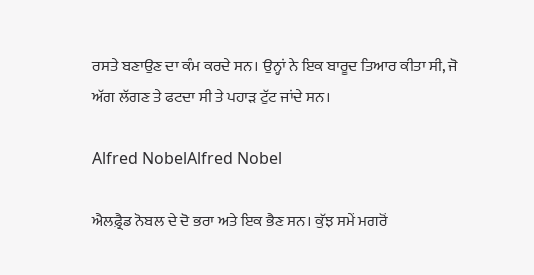ਰਸਤੇ ਬਣਾਉਣ ਦਾ ਕੰਮ ਕਰਦੇ ਸਨ। ਉਨ੍ਹਾਂ ਨੇ ਇਕ ਬਾਰੂਦ ਤਿਆਰ ਕੀਤਾ ਸੀ, ਜੋ ਅੱਗ ਲੱਗਣ ਤੇ ਫਟਦਾ ਸੀ ਤੇ ਪਹਾੜ ਟੁੱਟ ਜਾਂਦੇ ਸਨ।

Alfred NobelAlfred Nobel

ਐਲਫ਼੍ਰੈਡ ਨੋਬਲ ਦੇ ਦੋ ਭਰਾ ਅਤੇ ਇਕ ਭੈਣ ਸਨ। ਕੁੱਝ ਸਮੇਂ ਮਗਰੋਂ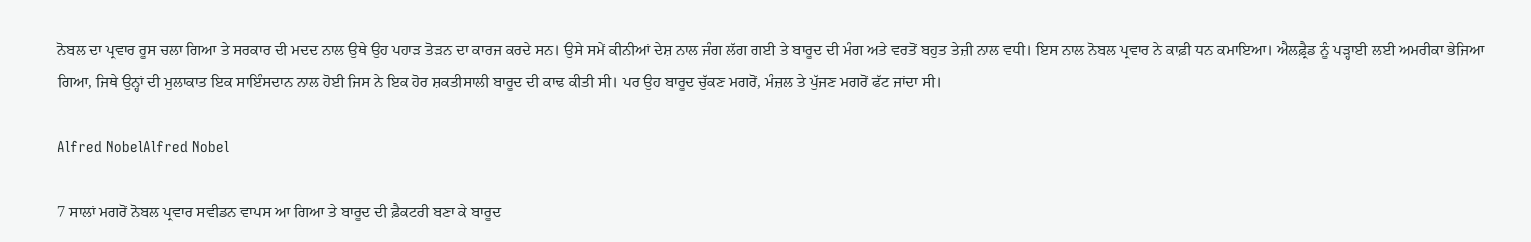ਨੋਬਲ ਦਾ ਪ੍ਰਵਾਰ ਰੂਸ ਚਲਾ ਗਿਆ ਤੇ ਸਰਕਾਰ ਦੀ ਮਦਦ ਨਾਲ ਉਥੇ ਉਹ ਪਹਾੜ ਤੋੜਨ ਦਾ ਕਾਰਜ ਕਰਦੇ ਸਨ। ਉਸੇ ਸਮੇਂ ਕੀਨੀਆਂ ਦੇਸ਼ ਨਾਲ ਜੰਗ ਲੱਗ ਗਈ ਤੇ ਬਾਰੂਦ ਦੀ ਮੰਗ ਅਤੇ ਵਰਤੋਂ ਬਹੁਤ ਤੇਜ਼ੀ ਨਾਲ ਵਧੀ। ਇਸ ਨਾਲ ਨੋਬਲ ਪ੍ਰਵਾਰ ਨੇ ਕਾਫ਼ੀ ਧਨ ਕਮਾਇਆ। ਐਲਫ਼੍ਰੈਡ ਨੂੰ ਪੜ੍ਹਾਈ ਲਈ ਅਮਰੀਕਾ ਭੇਜਿਆ ਗਿਆ, ਜਿਥੇ ਉਨ੍ਹਾਂ ਦੀ ਮੁਲਾਕਾਤ ਇਕ ਸਾਇੰਸਦਾਨ ਨਾਲ ਹੋਈ ਜਿਸ ਨੇ ਇਕ ਹੋਰ ਸ਼ਕਤੀਸਾਲੀ ਬਾਰੂਦ ਦੀ ਕਾਢ ਕੀਤੀ ਸੀ। ਪਰ ਉਹ ਬਾਰੂਦ ਚੁੱਕਣ ਮਗਰੋਂ, ਮੰਜ਼ਲ ਤੇ ਪੁੱਜਣ ਮਗਰੋਂ ਫੱਟ ਜਾਂਦਾ ਸੀ।

Alfred NobelAlfred Nobel

7 ਸਾਲਾਂ ਮਗਰੋਂ ਨੋਬਲ ਪ੍ਰਵਾਰ ਸਵੀਡਨ ਵਾਪਸ ਆ ਗਿਆ ਤੇ ਬਾਰੂਦ ਦੀ ਫ਼ੈਕਟਰੀ ਬਣਾ ਕੇ ਬਾਰੂਦ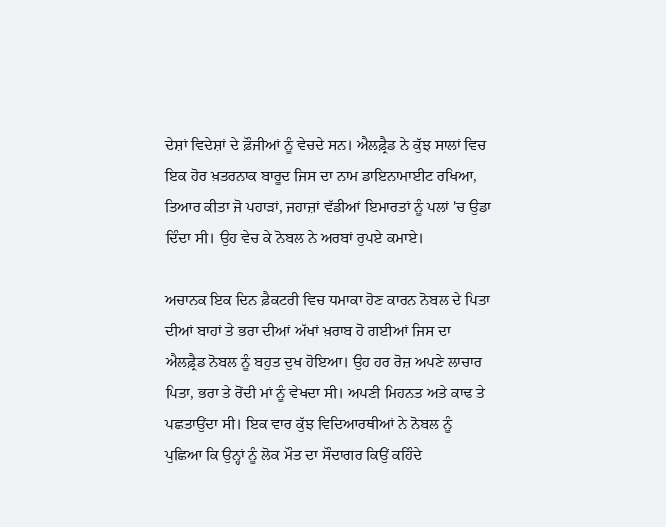ਦੇਸ਼ਾਂ ਵਿਦੇਸ਼ਾਂ ਦੇ ਫ਼ੌਜੀਆਂ ਨੂੰ ਵੇਚਦੇ ਸਨ। ਐਲਫ਼੍ਰੈਡ ਨੇ ਕੁੱਝ ਸਾਲਾਂ ਵਿਚ ਇਕ ਹੋਰ ਖ਼ਤਰਨਾਕ ਬਾਰੂਦ ਜਿਸ ਦਾ ਨਾਮ ਡਾਇਨਾਮਾਈਟ ਰਖਿਆ, ਤਿਆਰ ਕੀਤਾ ਜੋ ਪਹਾੜਾਂ, ਜਹਾਜ਼ਾਂ ਵੱਡੀਆਂ ਇਮਾਰਤਾਂ ਨੂੰ ਪਲਾਂ 'ਚ ਉਡਾ ਦਿੰਦਾ ਸੀ। ਉਹ ਵੇਚ ਕੇ ਨੋਬਲ ਨੇ ਅਰਬਾਂ ਰੁਪਏ ਕਮਾਏ।

ਅਚਾਨਕ ਇਕ ਦਿਨ ਫ਼ੈਕਟਰੀ ਵਿਚ ਧਮਾਕਾ ਹੋਣ ਕਾਰਨ ਨੋਬਲ ਦੇ ਪਿਤਾ ਦੀਆਂ ਬਾਹਾਂ ਤੇ ਭਰਾ ਦੀਆਂ ਅੱਖਾਂ ਖ਼ਰਾਬ ਹੋ ਗਈਆਂ ਜਿਸ ਦਾ ਐਲਫ਼੍ਰੈਡ ਨੋਬਲ ਨੂੰ ਬਹੁਤ ਦੁਖ ਹੋਇਆ। ਉਹ ਹਰ ਰੋਜ਼ ਅਪਣੇ ਲਾਚਾਰ ਪਿਤਾ, ਭਰਾ ਤੇ ਰੋਂਦੀ ਮਾਂ ਨੂੰ ਵੇਖਦਾ ਸੀ। ਅਪਣੀ ਮਿਹਨਤ ਅਤੇ ਕਾਢ ਤੇ ਪਛਤਾਉਂਦਾ ਸੀ। ਇਕ ਵਾਰ ਕੁੱਝ ਵਿਦਿਆਰਥੀਆਂ ਨੇ ਨੋਬਲ ਨੂੰ ਪੁਛਿਆ ਕਿ ਉਨ੍ਹਾਂ ਨੂੰ ਲੋਕ ਮੌਤ ਦਾ ਸੌਦਾਗਰ ਕਿਉਂ ਕਹਿੰਦੇ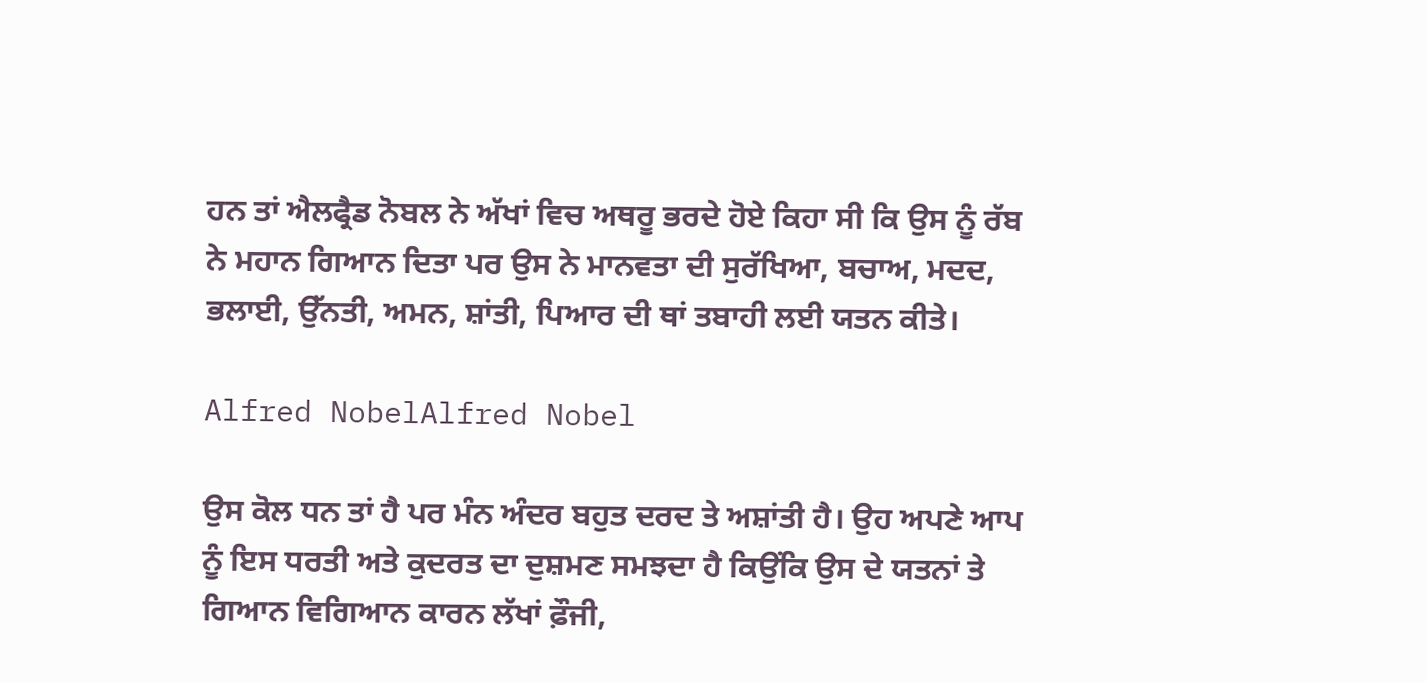ਹਨ ਤਾਂ ਐਲਫ੍ਰੈਡ ਨੋਬਲ ਨੇ ਅੱਖਾਂ ਵਿਚ ਅਥਰੂ ਭਰਦੇ ਹੋਏ ਕਿਹਾ ਸੀ ਕਿ ਉਸ ਨੂੰ ਰੱਬ ਨੇ ਮਹਾਨ ਗਿਆਨ ਦਿਤਾ ਪਰ ਉਸ ਨੇ ਮਾਨਵਤਾ ਦੀ ਸੁਰੱਖਿਆ, ਬਚਾਅ, ਮਦਦ, ਭਲਾਈ, ਉੱਨਤੀ, ਅਮਨ, ਸ਼ਾਂਤੀ, ਪਿਆਰ ਦੀ ਥਾਂ ਤਬਾਹੀ ਲਈ ਯਤਨ ਕੀਤੇ।

Alfred NobelAlfred Nobel

ਉਸ ਕੋਲ ਧਨ ਤਾਂ ਹੈ ਪਰ ਮੰਨ ਅੰਦਰ ਬਹੁਤ ਦਰਦ ਤੇ ਅਸ਼ਾਂਤੀ ਹੈ। ਉਹ ਅਪਣੇ ਆਪ ਨੂੰ ਇਸ ਧਰਤੀ ਅਤੇ ਕੁਦਰਤ ਦਾ ਦੁਸ਼ਮਣ ਸਮਝਦਾ ਹੈ ਕਿਉਂਕਿ ਉਸ ਦੇ ਯਤਨਾਂ ਤੇ ਗਿਆਨ ਵਿਗਿਆਨ ਕਾਰਨ ਲੱਖਾਂ ਫ਼ੌਜੀ,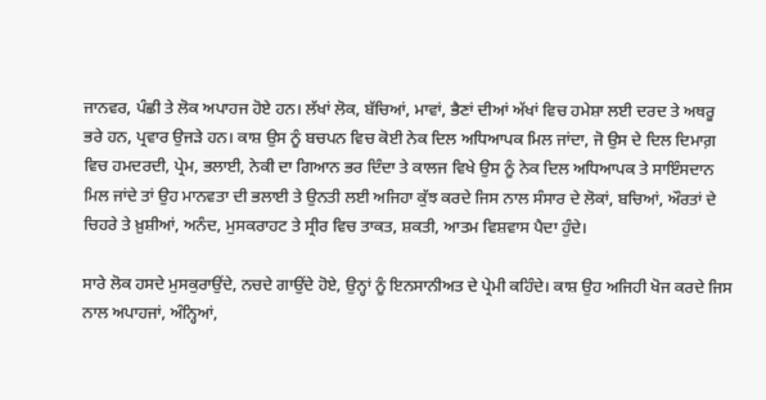ਜਾਨਵਰ, ਪੰਛੀ ਤੇ ਲੋਕ ਅਪਾਹਜ ਹੋਏ ਹਨ। ਲੱਖਾਂ ਲੋਕ, ਬੱਚਿਆਂ, ਮਾਵਾਂ, ਭੈਣਾਂ ਦੀਆਂ ਅੱਖਾਂ ਵਿਚ ਹਮੇਸ਼ਾ ਲਈ ਦਰਦ ਤੇ ਅਥਰੂ ਭਰੇ ਹਨ, ਪ੍ਰਵਾਰ ਉਜੜੇ ਹਨ। ਕਾਸ਼ ਉਸ ਨੂੰ ਬਚਪਨ ਵਿਚ ਕੋਈ ਨੇਕ ਦਿਲ ਅਧਿਆਪਕ ਮਿਲ ਜਾਂਦਾ, ਜੋ ਉਸ ਦੇ ਦਿਲ ਦਿਮਾਗ਼ ਵਿਚ ਹਮਦਰਦੀ, ਪ੍ਰੇਮ, ਭਲਾਈ, ਨੇਕੀ ਦਾ ਗਿਆਨ ਭਰ ਦਿੰਦਾ ਤੇ ਕਾਲਜ ਵਿਖੇ ਉਸ ਨੂੰ ਨੇਕ ਦਿਲ ਅਧਿਆਪਕ ਤੇ ਸਾਇੰਸਦਾਨ ਮਿਲ ਜਾਂਦੇ ਤਾਂ ਉਹ ਮਾਨਵਤਾ ਦੀ ਭਲਾਈ ਤੇ ਉਨਤੀ ਲਈ ਅਜਿਹਾ ਕੁੱਝ ਕਰਦੇ ਜਿਸ ਨਾਲ ਸੰਸਾਰ ਦੇ ਲੋਕਾਂ, ਬਚਿਆਂ, ਔਰਤਾਂ ਦੇ ਚਿਹਰੇ ਤੇ ਖ਼ੁਸ਼ੀਆਂ, ਅਨੰਦ, ਮੁਸਕਰਾਹਟ ਤੇ ਸ੍ਰੀਰ ਵਿਚ ਤਾਕਤ, ਸ਼ਕਤੀ, ਆਤਮ ਵਿਸ਼ਵਾਸ ਪੈਦਾ ਹੁੰਦੇ।

ਸਾਰੇ ਲੋਕ ਹਸਦੇ ਮੁਸਕੁਰਾਉਂਦੇ, ਨਚਦੇ ਗਾਉਂਦੇ ਹੋਏ, ਉਨ੍ਹਾਂ ਨੂੰ ਇਨਸਾਨੀਅਤ ਦੇ ਪ੍ਰੇਮੀ ਕਹਿੰਦੇ। ਕਾਸ਼ ਉਹ ਅਜਿਹੀ ਖੋਜ ਕਰਦੇ ਜਿਸ ਨਾਲ ਅਪਾਹਜਾਂ, ਅੰਨ੍ਹਿਆਂ,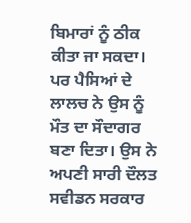ਬਿਮਾਰਾਂ ਨੂੰ ਠੀਕ ਕੀਤਾ ਜਾ ਸਕਦਾ। ਪਰ ਪੈਸਿਆਂ ਦੇ ਲਾਲਚ ਨੇ ਉਸ ਨੂੰ ਮੌਤ ਦਾ ਸੌਦਾਗਰ ਬਣਾ ਦਿਤਾ। ਉਸ ਨੇ ਅਪਣੀ ਸਾਰੀ ਦੌਲਤ ਸਵੀਡਨ ਸਰਕਾਰ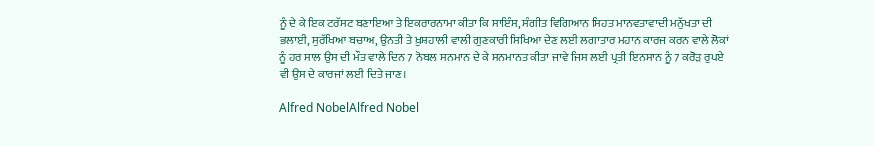ਨੂੰ ਦੇ ਕੇ ਇਕ ਟਰੱਸਟ ਬਣਾਇਆ ਤੇ ਇਕਰਾਰਨਾਮਾ ਕੀਤਾ ਕਿ ਸਾਇੰਸ, ਸੰਗੀਤ ਵਿਗਿਆਨ ਸਿਹਤ ਮਾਨਵਤਾਵਾਦੀ ਮਨੁੱਖਤਾ ਦੀ ਭਲਾਈ, ਸੁਰੱਖਿਆ ਬਚਾਅ, ਉਨਤੀ ਤੇ ਖ਼ੁਸ਼ਹਾਲੀ ਵਾਲੀ ਗੁਣਕਾਰੀ ਸਿਖਿਆ ਦੇਣ ਲਈ ਲਗਾਤਾਰ ਮਹਾਨ ਕਾਰਜ ਕਰਨ ਵਾਲੇ ਲੋਕਾਂ ਨੂੰ ਹਰ ਸਾਲ ਉਸ ਦੀ ਮੌਤ ਵਾਲੇ ਦਿਨ 7 ਨੋਬਲ ਸਨਮਾਨ ਦੇ ਕੇ ਸਨਮਾਨਤ ਕੀਤਾ ਜਾਵੇ ਜਿਸ ਲਈ ਪ੍ਰਤੀ ਇਨਸਾਨ ਨੂੰ 7 ਕਰੋੜ ਰੁਪਏ ਵੀ ਉਸ ਦੇ ਕਾਰਜਾਂ ਲਈ ਦਿਤੇ ਜਾਣ।

Alfred NobelAlfred Nobel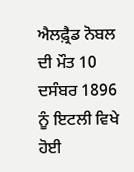ਐਲਫ਼੍ਰੈਡ ਨੋਬਲ ਦੀ ਮੌਤ 10 ਦਸੰਬਰ 1896 ਨੂੰ ਇਟਲੀ ਵਿਖੇ ਹੋਈ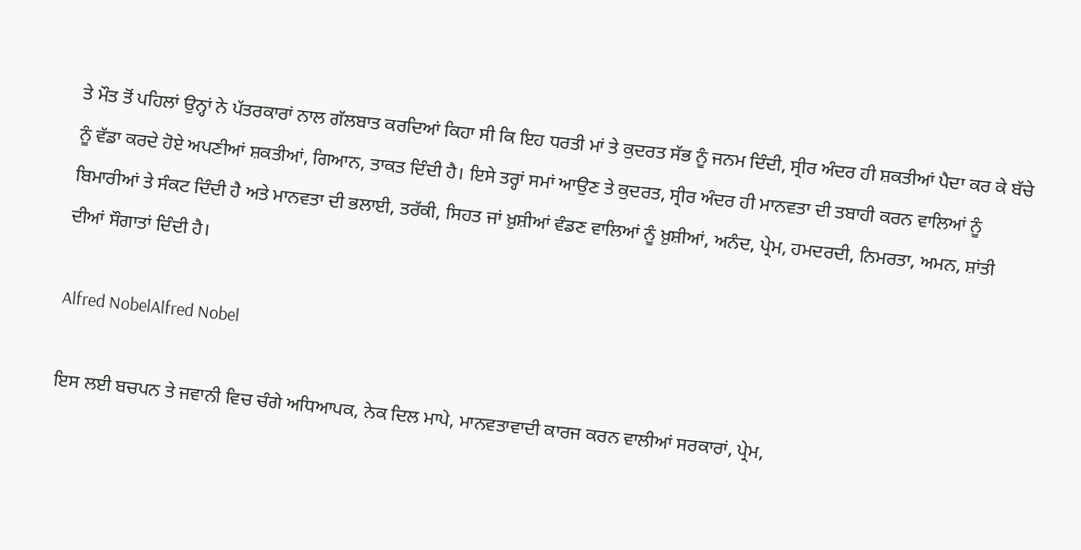ਤੇ ਮੌਤ ਤੋਂ ਪਹਿਲਾਂ ਉਨ੍ਹਾਂ ਨੇ ਪੱਤਰਕਾਰਾਂ ਨਾਲ ਗੱਲਬਾਤ ਕਰਦਿਆਂ ਕਿਹਾ ਸੀ ਕਿ ਇਹ ਧਰਤੀ ਮਾਂ ਤੇ ਕੁਦਰਤ ਸੱਭ ਨੂੰ ਜਨਮ ਦਿੰਦੀ, ਸ੍ਰੀਰ ਅੰਦਰ ਹੀ ਸ਼ਕਤੀਆਂ ਪੈਦਾ ਕਰ ਕੇ ਬੱਚੇ ਨੂੰ ਵੱਡਾ ਕਰਦੇ ਹੋਏ ਅਪਣੀਆਂ ਸ਼ਕਤੀਆਂ, ਗਿਆਨ, ਤਾਕਤ ਦਿੰਦੀ ਹੈ। ਇਸੇ ਤਰ੍ਹਾਂ ਸਮਾਂ ਆਉਣ ਤੇ ਕੁਦਰਤ, ਸ੍ਰੀਰ ਅੰਦਰ ਹੀ ਮਾਨਵਤਾ ਦੀ ਤਬਾਹੀ ਕਰਨ ਵਾਲਿਆਂ ਨੂੰ ਬਿਮਾਰੀਆਂ ਤੇ ਸੰਕਟ ਦਿੰਦੀ ਹੈ ਅਤੇ ਮਾਨਵਤਾ ਦੀ ਭਲਾਈ, ਤਰੱਕੀ, ਸਿਹਤ ਜਾਂ ਖ਼ੁਸ਼ੀਆਂ ਵੰਡਣ ਵਾਲਿਆਂ ਨੂੰ ਖ਼ੁਸ਼ੀਆਂ, ਅਨੰਦ, ਪ੍ਰੇਮ, ਹਮਦਰਦੀ, ਨਿਮਰਤਾ, ਅਮਨ, ਸ਼ਾਂਤੀ ਦੀਆਂ ਸੌਗਾਤਾਂ ਦਿੰਦੀ ਹੈ।

Alfred NobelAlfred Nobel

ਇਸ ਲਈ ਬਚਪਨ ਤੇ ਜਵਾਨੀ ਵਿਚ ਚੰਗੇ ਅਧਿਆਪਕ, ਨੇਕ ਦਿਲ ਮਾਪੇ, ਮਾਨਵਤਾਵਾਦੀ ਕਾਰਜ ਕਰਨ ਵਾਲੀਆਂ ਸਰਕਾਰਾਂ, ਪ੍ਰੇਮ,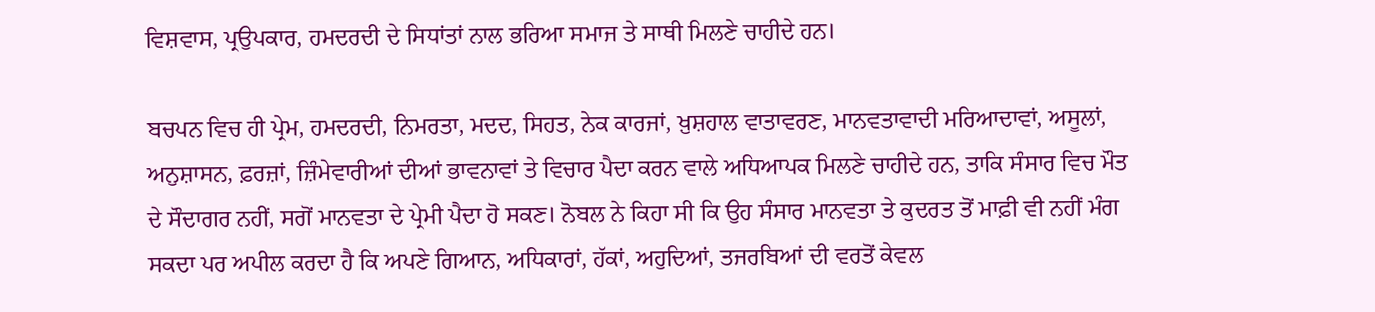ਵਿਸ਼ਵਾਸ, ਪ੍ਰਉਪਕਾਰ, ਹਮਦਰਦੀ ਦੇ ਸਿਧਾਂਤਾਂ ਨਾਲ ਭਰਿਆ ਸਮਾਜ ਤੇ ਸਾਥੀ ਮਿਲਣੇ ਚਾਹੀਦੇ ਹਨ।

ਬਚਪਨ ਵਿਚ ਹੀ ਪ੍ਰੇਮ, ਹਮਦਰਦੀ, ਨਿਮਰਤਾ, ਮਦਦ, ਸਿਹਤ, ਨੇਕ ਕਾਰਜਾਂ, ਖ਼ੁਸ਼ਹਾਲ ਵਾਤਾਵਰਣ, ਮਾਨਵਤਾਵਾਦੀ ਮਰਿਆਦਾਵਾਂ, ਅਸੂਲਾਂ, ਅਨੁਸ਼ਾਸਨ, ਫ਼ਰਜ਼ਾਂ, ਜ਼ਿੰਮੇਵਾਰੀਆਂ ਦੀਆਂ ਭਾਵਨਾਵਾਂ ਤੇ ਵਿਚਾਰ ਪੈਦਾ ਕਰਨ ਵਾਲੇ ਅਧਿਆਪਕ ਮਿਲਣੇ ਚਾਹੀਦੇ ਹਨ, ਤਾਕਿ ਸੰਸਾਰ ਵਿਚ ਮੌਤ ਦੇ ਸੌਦਾਗਰ ਨਹੀਂ, ਸਗੋਂ ਮਾਨਵਤਾ ਦੇ ਪ੍ਰੇਮੀ ਪੈਦਾ ਹੋ ਸਕਣ। ਨੋਬਲ ਨੇ ਕਿਹਾ ਸੀ ਕਿ ਉਹ ਸੰਸਾਰ ਮਾਨਵਤਾ ਤੇ ਕੁਦਰਤ ਤੋਂ ਮਾਫ਼ੀ ਵੀ ਨਹੀਂ ਮੰਗ ਸਕਦਾ ਪਰ ਅਪੀਲ ਕਰਦਾ ਹੈ ਕਿ ਅਪਣੇ ਗਿਆਨ, ਅਧਿਕਾਰਾਂ, ਹੱਕਾਂ, ਅਹੁਦਿਆਂ, ਤਜਰਬਿਆਂ ਦੀ ਵਰਤੋਂ ਕੇਵਲ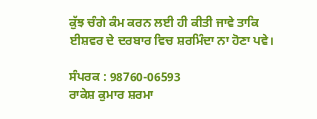ਕੁੱਝ ਚੰਗੇ ਕੰਮ ਕਰਨ ਲਈ ਹੀ ਕੀਤੀ ਜਾਵੇ ਤਾਕਿ ਈਸ਼ਵਰ ਦੇ ਦਰਬਾਰ ਵਿਚ ਸ਼ਰਮਿੰਦਾ ਨਾ ਹੋਣਾ ਪਵੇ।

ਸੰਪਰਕ : 98760-06593
ਰਾਕੇਸ਼ ਕੁਮਾਰ ਸ਼ਰਮਾ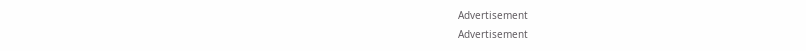Advertisement
Advertisement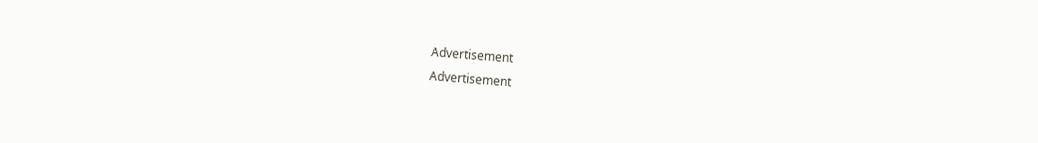Advertisement
Advertisement